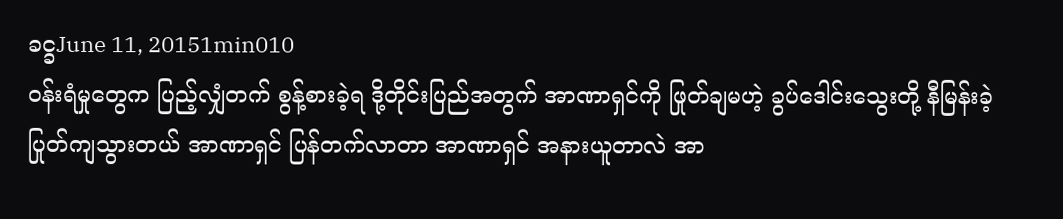ခင္ခJune 11, 20151min010
ဝန်းရံမှုတွေက ပြည့်လျှံတက် စွန့်စားခဲ့ရ ဒို့တိုင်းပြည်အတွက် အာဏာရှင်ကို ဖြုတ်ချမဟဲ့ ခွပ်ဒေါင်းသွေးတို့ နီမြန်းခဲ့ ပြုတ်ကျသွားတယ် အာဏာရှင် ပြန်တက်လာတာ အာဏာရှင် အနားယူတာလဲ အာ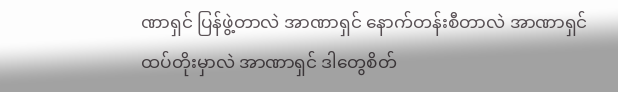ဏာရှင် ပြန်ဖွဲ့တာလဲ အာဏာရှင် နောက်တန်းစီတာလဲ အာဏာရှင် ထပ်တိုးမှာလဲ အာဏာရှင် ဒါတွေစိတ်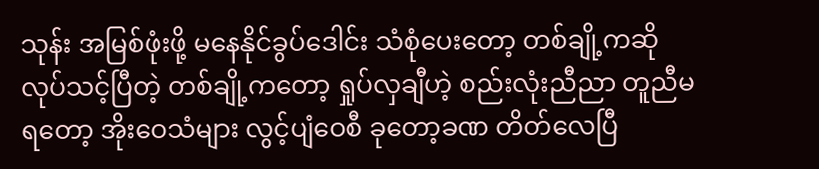သုန်း အမြစ်ဖုံးဖို့ မနေနိုင်ခွပ်ဒေါင်း သံစုံပေးတော့ တစ်ချို့ကဆို လုပ်သင့်ပြီတဲ့ တစ်ချို့ကတော့ ရှုပ်လှချီဟဲ့ စည်းလုံးညီညာ တူညီမရတော့ အိုးဝေသံများ လွင့်ပျံဝေစီ ခုတော့ခဏ တိတ်လေပြီ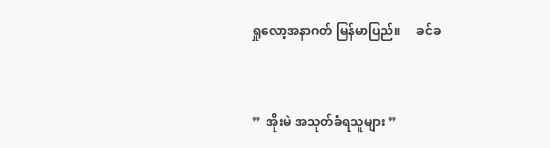ရှုလော့အနာဂတ် မြန်မာပြည်။     ခင်ခ


”  အိုးမဲ အသုတ်ခံရသူများ ”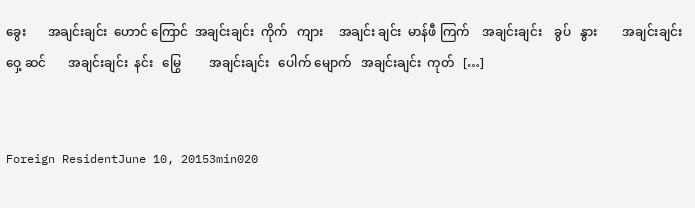ခွေး       အချင်းချင်း  ဟောင် ကြောင်  အချင်းချင်း  ကိုက်   ကျား     အချင်း ချင်း  မာန်ဖီ ကြက်    အချင်းချင်း    ခွပ်   နွား        အချင်းချင်း   ဝှေ့ ဆင်       အချင်းချင်း  နင်း   မြွေ         အချင်းချင်း   ပေါက် မျောက်   အချင်းချင်း  ကုတ်   […]


Foreign ResidentJune 10, 20153min020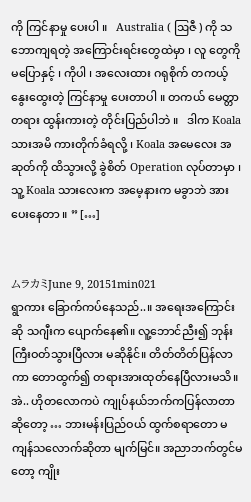ကို ကြင်နာမှု ပေးပါ ။   Australia ( ဩဇီ ) ကို သဘောကျရတဲ့ အကြောင်းရင်းတွေထဲမှာ ၊ လူ တွေကို မပြောနှင့် ၊ ကိုပါ ၊ အလေးထား ဂရုစိုက် တကယ့် နွေးထွေးတဲ့ ကြင်နာမှု ပေးတာပါ ။ တကယ် မေတ္တာတရား ထွန်းကားတဲ့ တိုင်းပြည်ပါဘဲ ။   ဒါက Koala သားအမိ ကားတိုက်ခံရလို့ ၊ Koala အမေလေး အဆုတ်ကို ထိသွားလို့ ခွဲစိတ် Operation လုပ်တာမှာ ၊ သူ့ Koala သားလေးက အမေ့နားက မခွာဘဲ အားပေးနေတာ ။ ” […]


ムラカミJune 9, 20151min021
ရွာကား ခြောက်ကပ်နေသည်..။ အရေးအကြောင်းဆို သဂျီးက ပျောက်နေ၏။ လူ့ဘောင်ညီး၍ ဘုန်းကြီးဝတ်သွားပြီလား မဆိုနိုင်။ တိတ်တိတ်ပြန်လာကာ တောထွက်၍ တရားအားထုတ်နေပြီလားမသိ။ အဲ.. ဟိုတလောကပဲ ကျုပ်နယ်ဘက်ကပြန်လာတာဆိုတော့ … ဘားမန်းပြည်ဝယ် ထွက်စရာတော မကျန်သလောက်ဆိုတာ မျက်မြင်။ အညာဘက်တွင်မတော့ ကျိုး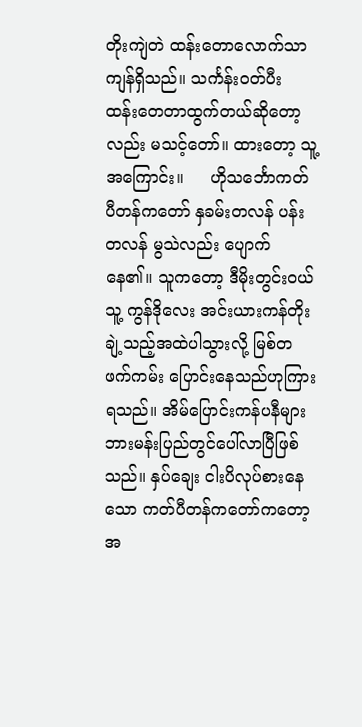တိုးကျဲတဲ ထန်းတောလောက်သာကျန်ရှိသည်။ သင်္ကန်းဝတ်ပီး ထန်းတေတာထွက်တယ်ဆိုတော့လည်း မသင့်တော်။ ထားတော့ သူ့အကြောင်း။     ဟိုသင်္ဘောကတ်ပီတန်ကတော် နှခမ်းတလန် ပန်းတလန် မွသဲလည်း ပျောက်နေ၏။ သူကတော့ ဒီမိုးတွင်းဝယ် သူ့ ကွန်ဒိုလေး အင်းယားကန်တိုးချဲ့သည့်အထဲပါသွားလို့ မြစ်တဖက်ကမ်း ပြောင်းနေသည်ဟုကြားရသည်။ အိမ်ပြောင်းကန်ပနီများ ဘားမန်းပြည်တွင်ပေါ်လာပြီဖြစ်သည်။ နှပ်ချေး ငါးပိလုပ်စားနေသော ကတ်ပီတန်ကတော်ကတော့ အ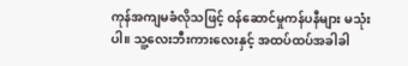ကုန်အကျမခံလိုသဖြင့် ဝန်ဆောင်မှုကန်ပနီများ မသုံးပါ။ သူ့လေးဘီးကားလေးနှင့် အထပ်ထပ်အခါခါ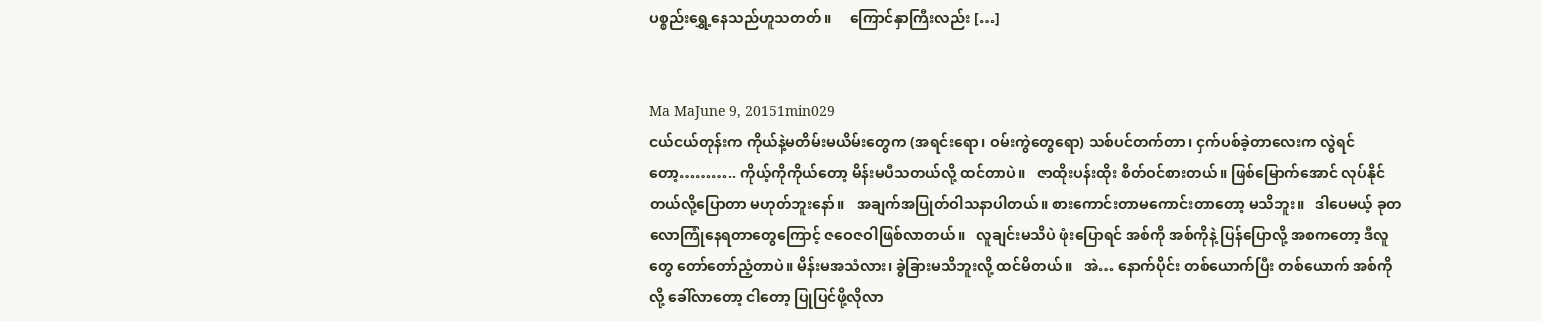ပစ္စည်းရွှေ့နေသည်ဟူသတတ်။     ကြောင်နှာကြီးလည်း […]


Ma MaJune 9, 20151min029
ငယ်ငယ်တုန်းက ကိုယ်နဲ့မတိမ်းမယိမ်းတွေက (အရင်းရော၊ ဝမ်းကွဲတွေရော) သစ်ပင်တက်တာ၊ ငှက်ပစ်ခဲ့တာလေးက လွဲရင်တော့……….. ကိုယ့်ကိုကိုယ်တော့ မိန်းမပီသတယ်လို့ ထင်တာပဲ။   ဇာထိုးပန်းထိုး စိတ်ဝင်စားတယ်။ ဖြစ်မြောက်အောင် လုပ်နိုင်တယ်လို့ပြောတာ မဟုတ်ဘူးနော်။   အချက်အပြုတ်ဝါသနာပါတယ်။ စားကောင်းတာမကောင်းတာတော့ မသိဘူး။   ဒါပေမယ့် ခုတလောကြုံနေရတာတွေကြောင့် ဇဝေဇဝါဖြစ်လာတယ်။   လူချင်းမသိပဲ ဖုံးပြောရင် အစ်ကို အစ်ကိုနဲ့ ပြန်ပြောလို့ အစကတော့ ဒီလူတွေ တော်တော်ညံ့တာပဲ။ မိန်းမအသံလား၊ ခွဲခြားမသိဘူးလို့ ထင်မိတယ်။   အဲ… နောက်ပိုင်း တစ်ယောက်ပြီး တစ်ယောက် အစ်ကို လို့ ခေါ်လာတော့ ငါတော့ ပြုပြင်ဖို့လိုလာ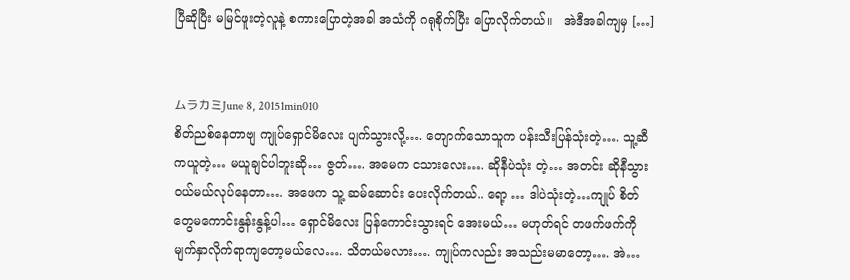ပြီဆိုပြီး မမြင်ဖူးတဲ့လူနဲ့ စကားပြောတဲ့အခါ အသံကို ဂရုစိုက်ပြီး ပြောလိုက်တယ်။   အဲဒီအခါကျမှ […]


ムラカミJune 8, 20151min010
စိတ်ညစ်နေတာဗျ ကျုပ်ရှောင်မိလေး ပျက်သွားလို့…. တျောက်သောသူက ပန်းသီးပြန်သုံးတဲ့…. သူ့ဆီကယူတဲ့… မယူချင်ပါဘူးဆို… ဇွတ်…. အမေက ငသားလေး…. ဆိုနီပဲသုံး တဲ့… အတင်း ဆိုနီသွားဝယ်မယ်လုပ်နေတာ…. အဖေက သူ့ ဆမ်ဆောင်း ပေးလိုက်တယ်.. ရော့ … ဒါပဲသုံးတဲ့…ကျုပ် စိတ်တွေမကောင်းနွန်းနွန့်ပါ… ရှောင်မိလေး ပြန်ကောင်းသွားရင် အေးမယ်… မဟုတ်ရင် တဖက်ဖက်ကို မျက်နှာလိုက်ရာကျတော့မယ်လေ…. သိတယ်မလား…. ကျုပ်ကလည်း အသည်းမမာတော့…. အဲ…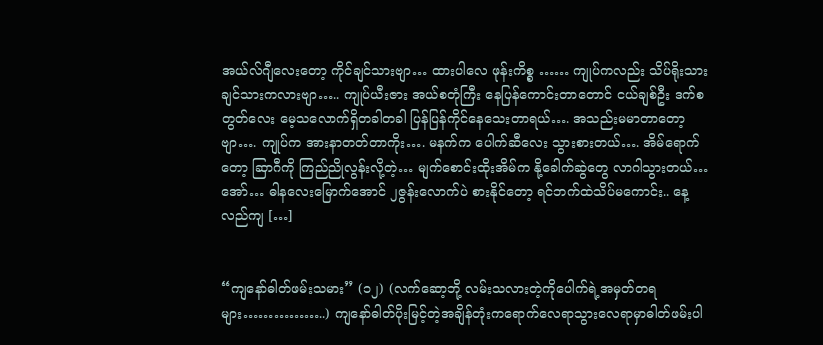အယ်လ်ဂျီလေးတော့ ကိုင်ချင်သားဗျာ… ထားပါလေ ဖုန်းကိစ္စ …… ကျုပ်ကလည်း သိပ်ရိုးသားချင်သားကလားဗျာ….. ကျုပ်ယီးဇား အယ်စတုံကြီး နေပြန်ကောင်းတာတောင် ငယ်ချစ်ဦး ဒက်စတွတ်လေး မေ့သလောက်ရှိတခါတခါ ပြန်ပြန်ကိုင်နေသေးတာရယ်…. အသည်းမမာတာတော့ဗျာ…. ကျုပ်က အားနာတတ်တာကိုး…. မနက်က ပေါက်ဆီလေး သွားစားတယ်…. အိမ်ရောက်တော့ ဆြာဂီကို ကြည်ညိုလွန်းလို့တဲ့… မျက်စောင်းထိုးအိမ်က နို့ခေါက်ဆွဲတွေ လာဂါသွားတယ်… အော်… ဓါနလေးမြောက်အောင် ၂ဇွန်းလောက်ပဲ စားနိုင်တော့ ရင်ဘက်ထဲသိပ်မကောင်း.. နေ့လည်ကျ […]


“ကျနော်ဓါတ်ဖမ်းသမား” (၁၂) (လက်ဆော့ဘို့ လမ်းသလားတဲ့ကိုပေါက်ရဲ့အမှတ်တရများ……………..) ကျနော်ဓါတ်ပိုးမြင့်တဲ့အချိန်တုံးကရောက်လေရာသွားလေရာမှာဓါတ်ဖမ်းပါ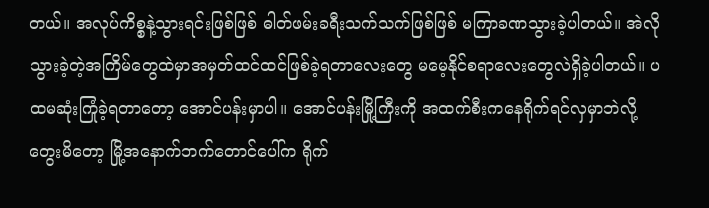တယ်။ အလုပ်ကိစ္စနဲ့သွားရင်းဖြစ်ဖြစ် ဓါတ်ဖမ်းခရီးသက်သက်ဖြစ်ဖြစ် မကြာခဏသွားခဲ့ပါတယ်။ အဲလိုသွားခဲ့တဲ့အကြိမ်တွေထဲမှာအမှတ်ထင်ထင်ဖြစ်ခဲ့ရတာလေးတွေ မမေ့နိုင်စရာလေးတွေလဲရှိခဲ့ပါတယ်။ ပထမဆုံးကြုံခဲ့ရတာတော့ အောင်ပန်းမှာပါ။ အောင်ပန်းမြို့ကြီးကို အထက်စီးကနေရိုက်ရင်လှမှာဘဲလို့တွေးမိတော့ မြို့အနောက်ဘက်တောင်ပေါ်က ရိုက်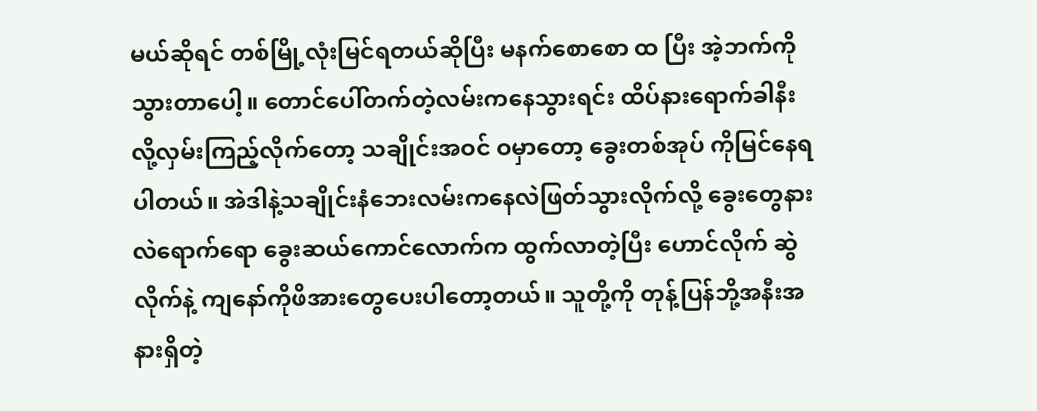မယ်ဆိုရင် တစ်မြို့လုံးမြင်ရတယ်ဆိုပြီး မနက်စောစော ထ ပြီး အဲ့ဘက်ကိုသွားတာပေါ့။ တောင်ပေါ်တက်တဲ့လမ်းကနေသွားရင်း ထိပ်နားရောက်ခါနီးလို့လှမ်းကြည့်လိုက်တော့ သချိုင်းအဝင် ဝမှာတော့ ခွေးတစ်အုပ် ကိုမြင်နေရပါတယ်။ အဲဒါနဲ့သချိုင်းနံဘေးလမ်းကနေလဲဖြတ်သွားလိုက်လို့ ခွေးတွေနားလဲရောက်ရော ခွေးဆယ်ကောင်လောက်က ထွက်လာတဲ့ပြီး ဟောင်လိုက် ဆွဲလိုက်နဲ့ ကျနော်ကိုဖိအားတွေပေးပါတော့တယ်။ သူတို့ကို တုန့်ပြန်ဘို့အနီးအနားရှိတဲ့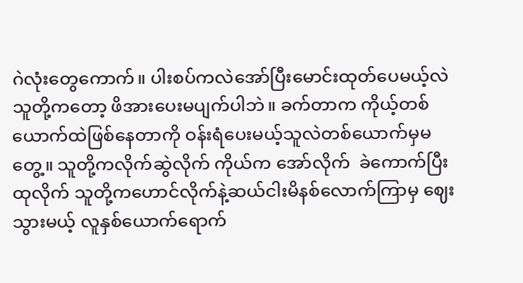ဂဲလုံးတွေကောက်။ ပါးစပ်ကလဲအော်ပြီးမောင်းထုတ်ပေမယ့်လဲ သူတို့ကတော့ ဖိအားပေးမပျက်ပါဘဲ။ ခက်တာက ကိုယ့်တစ်ယောက်ထဲဖြစ်နေတာကို ဝန်းရံပေးမယ့်သူလဲတစ်ယောက်မှမတွေ့။ သူတို့ကလိုက်ဆွဲလိုက် ကိုယ်က အော်လိုက်  ခဲကောက်ပြီး ထုလိုက် သူတို့ကဟောင်လိုက်နဲ့ဆယ်ငါးမိနစ်လောက်ကြာမှ ဈေးသွားမယ့် လူနှစ်ယောက်ရောက်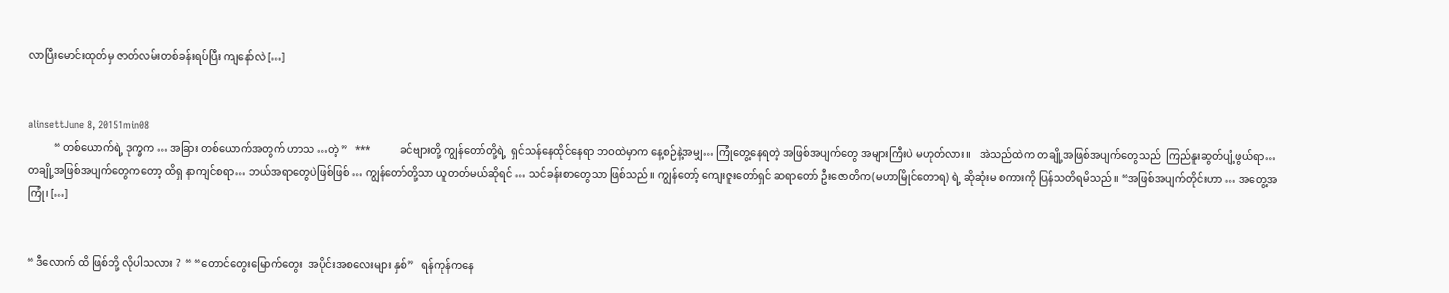လာပြီးမောင်းထုတ်မှ ဇာတ်လမ်းတစ်ခန်းရပ်ပြီး ကျနော်လဲ […]


alinsettJune 8, 20151min08
          “ တစ်ယောက်ရဲ့ ဒုက္ခက … အခြား တစ်ယောက်အတွက် ဟာသ …တဲ့ ”   ***           ခင်ဗျားတို့ ကျွန်တော်တို့ရဲ့  ရှင်သန်နေထိုင်နေရာ ဘဝထဲမှာက နေ့စဉ်နဲ့အမျှ… ကြုံတွေ့နေရတဲ့ အဖြစ်အပျက်တွေ အများကြီးပဲ မဟုတ်လား။   အဲသည်ထဲက တချို့အဖြစ်အပျက်တွေသည်  ကြည်နူးဆွတ်ပျံ့ဖွယ်ရာ… တချို့အဖြစ်အပျက်တွေကတော့ ထိရှ နာကျင်စရာ… ဘယ်အရာတွေပဲဖြစ်ဖြစ် … ကျွန်တော်တို့သာ ယူတတ်မယ်ဆိုရင် … သင်ခန်းစာတွေသာ ဖြစ်သည်။ ကျွန်တော့် ကျေးဇူးတော်ရှင် ဆရာတော် ဦးဇောတိက(မဟာမြိုင်တောရ) ရဲ့ ဆိုဆုံးမ စကားကို ပြန်သတိရမိသည်။ “အဖြစ်အပျက်တိုင်းဟာ … အတွေ့အကြုံ၊ […]


“ ဒီလောက် ထိ ဖြစ်ဘို့ လိုပါသလား ?  “ “တောင်တွေးမြောက်တွေး  အပိုင်းအစလေးများ နှစ်”   ရန်ကုန်ကနေ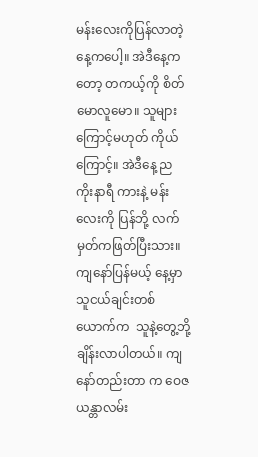မန်းလေးကိုပြန်လာတဲ့နေ့ကပေါ့။ အဲဒီနေ့က တော့ တကယ့်ကို စိတ်မောလူမော။ သူများကြောင့်မဟုတ် ကိုယ် ကြောင့်။ အဲဒီနေ့ ည ကိုးနာရီ ကားနဲ့ မန်းလေးကို ပြန်ဘို့ လက်မှတ်ကဖြတ်ပြီးသား။ ကျနော်ပြန်မယ့် နေ့မှာ သူငယ်ချင်းတစ်ယောက်က  သူနဲ့တွေ့ဘို့ ချိန်းလာပါတယ်။ ကျနော်တည်းတာ က ဝေဇယန္တာလမ်း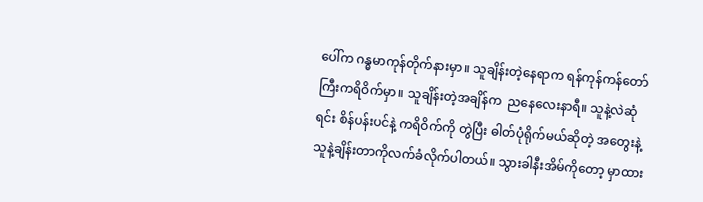ပေါ်က ဂန္ဓမာကုန်တိုက်နားမှာ။ သူချိန်းတဲ့နေရာက ရန်ကုန်ကန်တော်ကြီးကရိဝိက်မှာ။ သူချိန်းတဲ့အချိန်က  ညနေလေးနာရီ။ သူနဲ့လဲဆုံရင်း စိန်ပန်းပင်နဲ့ ကရိဝိက်ကို တွဲပြီး ဓါတ်ပုံရိုက်မယ်ဆိုတဲ့ အတွေးနဲ့သူနဲ့ချိန်းတာကိုလက်ခံလိုက်ပါတယ်။ သွားခါနီးအိမ်ကိုတော့ မှာထား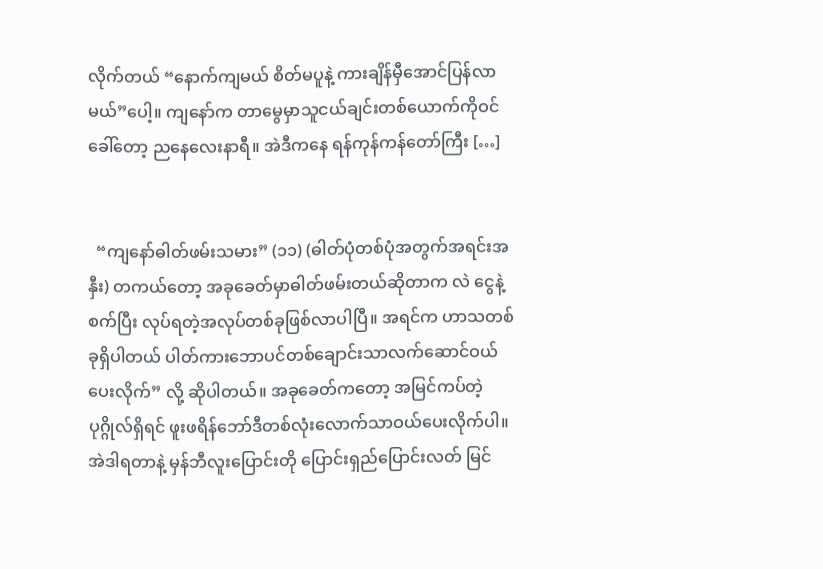လိုက်တယ် “နောက်ကျမယ် စိတ်မပူနဲ့ ကားချိန်မှီအောင်ပြန်လာမယ်”ပေါ့။ ကျနော်က တာမွေမှာသူငယ်ချင်းတစ်ယောက်ကိုဝင်ခေါ်တော့ ညနေလေးနာရီ။ အဲဒီကနေ ရန်ကုန်ကန်တော်ကြီး […]


  “ကျနော်ဓါတ်ဖမ်းသမား” (၁၁) (ဓါတ်ပုံတစ်ပုံအတွက်အရင်းအနှီး) တကယ်တော့ အခုခေတ်မှာဓါတ်ဖမ်းတယ်ဆိုတာက လဲ ငွေနဲ့စက်ပြီး လုပ်ရတဲ့အလုပ်တစ်ခုဖြစ်လာပါပြီ။ အရင်က ဟာသတစ်ခုရှိပါတယ် ပါတ်ကားဘောပင်တစ်ချောင်းသာလက်ဆောင်ဝယ်ပေးလိုက်” လို့ ဆိုပါတယ်။ အခုခေတ်ကတော့ အမြင်ကပ်တဲ့ပုဂ္ဂိုလ်ရှိရင် ဖူးဖရိန်ဘော်ဒီတစ်လုံးလောက်သာဝယ်ပေးလိုက်ပါ။ အဲဒါရတာနဲ့ မှန်ဘီလူးပြောင်းတို ပြောင်းရှည်ပြောင်းလတ် မြင်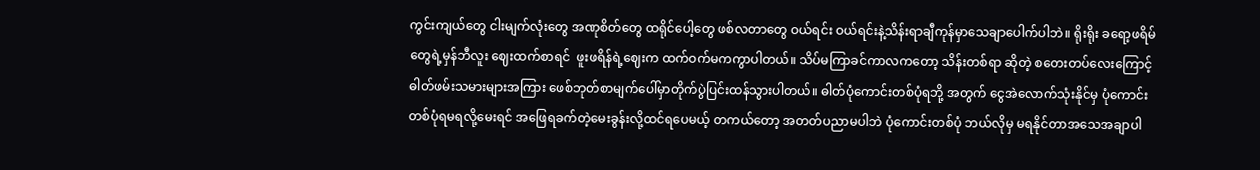ကွင်းကျယ်တွေ ငါးမျက်လုံးတွေ အဏုစိတ်တွေ ထရိုင်ပေါ့တွေ ဖစ်လတာတွေ ဝယ်ရင်း ဝယ်ရင်းနဲ့သိန်းရာချီကုန်မှာသေချာပေါက်ပါဘဲ။ ရိုးရိုး ခရော့ဖရိမ်တွေရဲ့မှန်ဘီလူး ဈေးထက်စာရင်  ဖူးဖရိန်ရဲ့ဈေးက ထက်ဝက်မကကွာပါတယ်။ သိပ်မကြာခင်ကာလကတော့ သိန်းတစ်ရာ ဆိုတဲ့ စတေးတပ်လေးကြောင့်  ဓါတ်ဖမ်းသမားများအကြား ဖေစ်ဘုတ်စာမျက်ပေါ်မှာတိုက်ပွဲပြင်းထန်သွားပါတယ်။ ဓါတ်ပုံကောင်းတစ်ပုံရဘို့ အတွက် ငွေအဲလောက်သုံးနိုင်မှ ပုံကောင်းတစ်ပုံရမရလို့မေးရင် အဖြေရခက်တဲ့မေးခွန်းလို့ထင်ရပေမယ့် တကယ်တော့ အတတ်ပညာမပါဘဲ ပုံကောင်းတစ်ပုံ ဘယ်လိုမှ မရနိုင်တာအသေအချာပါ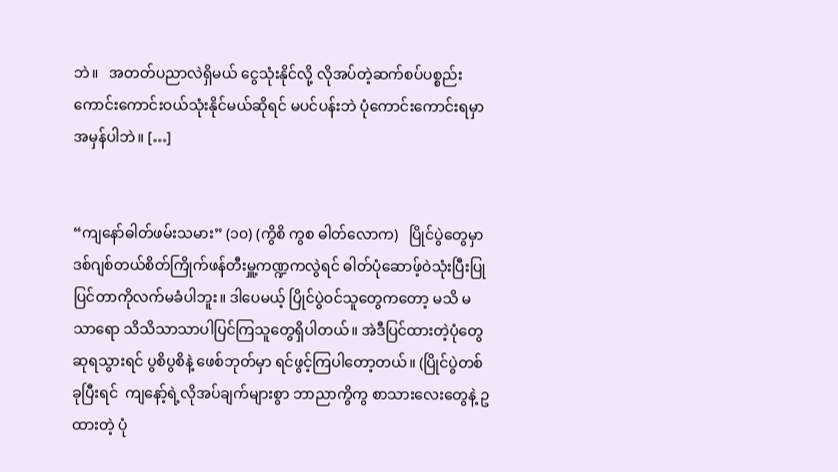ဘဲ။   အတတ်ပညာလဲရှိမယ် ငွေသုံးနိုင်လို့ လိုအပ်တဲ့ဆက်စပ်ပစ္စည်းကောင်းကောင်းဝယ်သုံးနိုင်မယ်ဆိုရင် မပင်ပန်းဘဲ ပုံကောင်းကောင်းရမှာအမှန်ပါဘဲ။ […]


“ကျနော်ဓါတ်ဖမ်းသမား” (၁၀) (ကွိစိ ကွစ ဓါတ်လောက)   ပြိုင်ပွဲတွေမှာ ဒစ်ဂျစ်တယ်စိတ်ကြိုက်ဖန်တီးမှူ့ကဏ္ဍကလွဲရင် ဓါတ်ပုံဆောဖ့်ဝဲသုံးပြီးပြုပြင်တာကိုလက်မခံပါဘူး။ ဒါပေမယ့် ပြိုင်ပွဲဝင်သူတွေကတော့ မသိ မသာရော သိသိသာသာပါပြင်ကြသူတွေရှိပါတယ်။ အဲဒီပြင်ထားတဲ့ပုံတွေဆုရသွားရင် ပွစိပွစိနဲ့ ဖေစ်ဘုတ်မှာ ရင်ဖွင့်ကြပါတော့တယ်။ (ပြိုင်ပွဲတစ်ခုပြီးရင်  ကျနော့်ရဲ့လိုအပ်ချက်များစွာ ဘာညာကွိကွ စာသားလေးတွေနဲ့ ဥ ထားတဲ့ ပုံ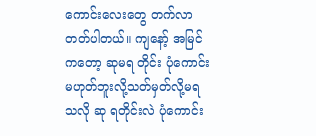ကောင်းလေးတွေ တက်လာတတ်ပါတယ်။ ကျနော့် အမြင်ကတော့ ဆုမရ တိုင်း ပုံကောင်း မဟုတ်ဘူးလို့သတ်မှတ်လို့မရသလို ဆု ရတိုင်းလဲ ပုံကောင်း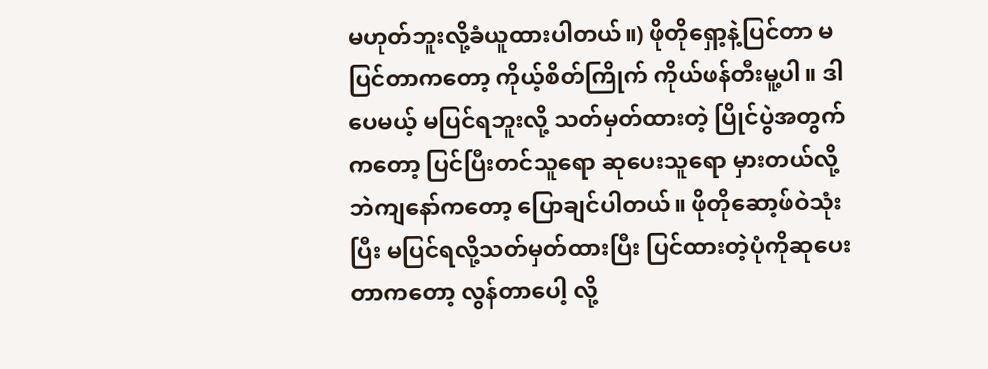မဟုတ်ဘူးလို့ခံယူထားပါတယ်။) ဖိုတိုရှော့နဲ့ပြင်တာ မပြင်တာကတော့ ကိုယ့်စိတ်ကြိုက် ကိုယ်ဖန်တီးမူ့ပါ။ ဒါပေမယ့် မပြင်ရဘူးလို့ သတ်မှတ်ထားတဲ့ ပြိုင်ပွဲအတွက်ကတော့ ပြင်ပြီးတင်သူရော ဆုပေးသူရော မှားတယ်လို့ဘဲကျနော်ကတော့ ပြောချင်ပါတယ်။ ဖိုတိုဆော့ဖ်ဝဲသုံးပြီး မပြင်ရလို့သတ်မှတ်ထားပြီး ပြင်ထားတဲ့ပုံကိုဆုပေးတာကတော့ လွန်တာပေါ့ လို့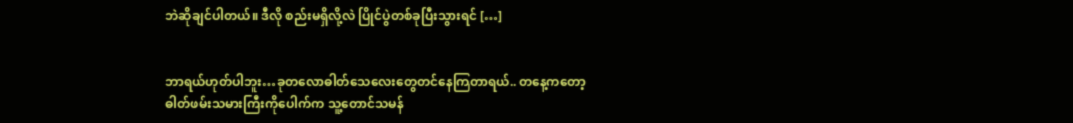ဘဲဆိုချင်ပါတယ်။ ဒီလို စည်းမရှိလို့လဲ ပြိုင်ပွဲတစ်ခုပြီးသွားရင် […]


ဘာရယ်ဟုတ်ပါဘူး…ခုတလောဓါတ်သေလေးတွေတင်နေကြတာရယ်.. တနေ့ကတော့ ဓါတ်ဖမ်းသမားကြီးကိုပေါက်က သူ့တောင်သမန်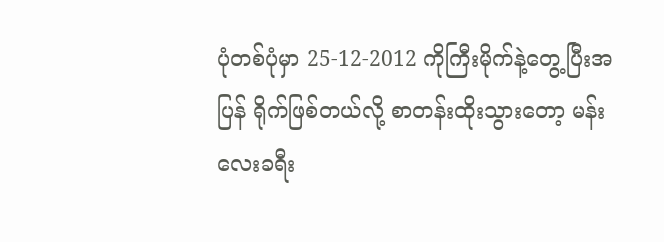ပုံတစ်ပုံမှာ 25-12-2012 ကိုကြီးမိုက်နဲ့တွေ့ပြီးအပြန် ရိုက်ဖြစ်တယ်လို့ စာတန်းထိုးသွားတော့ မန်းလေးခရီး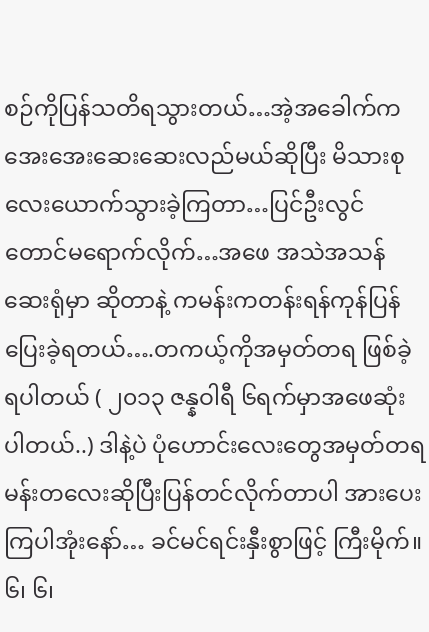စဉ်ကိုပြန်သတိရသွားတယ်…အဲ့အခေါက်က အေးအေးဆေးဆေးလည်မယ်ဆိုပြီး မိသားစုလေးယောက်သွားခဲ့ကြတာ…ပြင်ဦးလွင်တောင်မရောက်လိုက်…အဖေ အသဲအသန်ဆေးရုံမှာ ဆိုတာနဲ့ ကမန်းကတန်းရန်ကုန်ပြန်ပြေးခဲ့ရတယ်….တကယ့်ကိုအမှတ်တရ ဖြစ်ခဲ့ရပါတယ် ( ၂၀၁၃ ဇန္နဝါရီ ၆ရက်မှာအဖေဆုံးပါတယ်..) ဒါနဲ့ပဲ ပုံဟောင်းလေးတွေအမှတ်တရ မန်းတလေးဆိုပြီးပြန်တင်လိုက်တာပါ အားပေးကြပါအုံးနော်… ခင်မင်ရင်းနှီးစွာဖြင့် ကြီးမိုက်။ ၆၊ ၆၊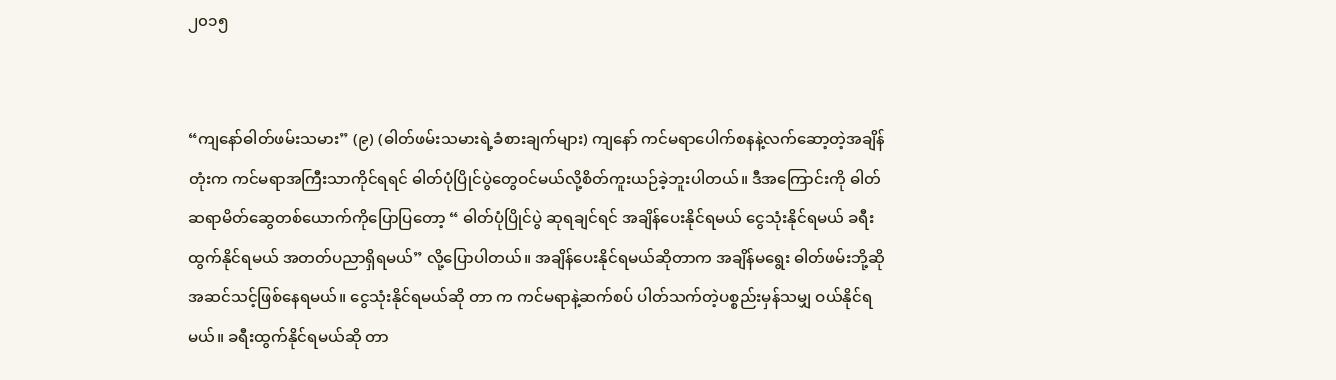၂၀၁၅


“ကျနော်ဓါတ်ဖမ်းသမား” (၉) (ဓါတ်ဖမ်းသမားရဲ့ခံစားချက်များ) ကျနော် ကင်မရာပေါက်စနနဲ့လက်ဆော့တဲ့အချိန်တုံးက ကင်မရာအကြီးသာကိုင်ရရင် ဓါတ်ပုံပြိုင်ပွဲတွေဝင်မယ်လို့စိတ်ကူးယဉ်ခဲ့ဘူးပါတယ်။ ဒီအကြောင်းကို ဓါတ်ဆရာမိတ်ဆွေတစ်ယောက်ကိုပြောပြတော့ “ ဓါတ်ပုံပြိုင်ပွဲ ဆုရချင်ရင် အချိန်ပေးနိုင်ရမယ် ငွေသုံးနိုင်ရမယ် ခရီးထွက်နိုင်ရမယ် အတတ်ပညာရှိရမယ်” လို့ပြောပါတယ်။ အချိန်ပေးနိုင်ရမယ်ဆိုတာက အချိန်မရွေး ဓါတ်ဖမ်းဘို့ဆိုအဆင်သင့်ဖြစ်နေရမယ်။ ငွေသုံးနိုင်ရမယ်ဆို တာ က ကင်မရာနဲ့ဆက်စပ် ပါတ်သက်တဲ့ပစ္စည်းမှန်သမျှ ဝယ်နိုင်ရမယ်။ ခရီးထွက်နိုင်ရမယ်ဆို တာ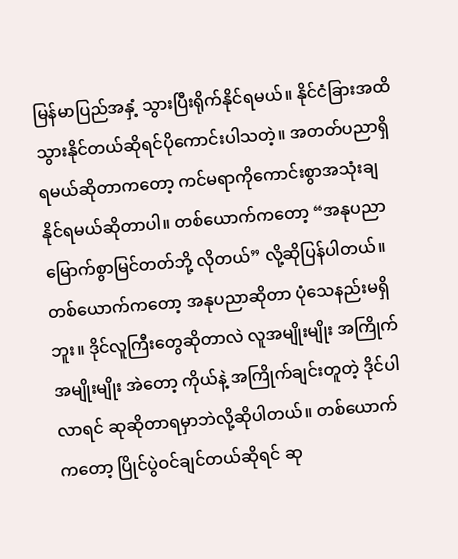မြန်မာပြည်အနှံ့ သွားပြီးရိုက်နိုင်ရမယ်။ နိုင်ငံခြားအထိသွားနိုင်တယ်ဆိုရင်ပိုကောင်းပါသတဲ့။ အတတ်ပညာရှိရမယ်ဆိုတာကတော့ ကင်မရာကိုကောင်းစွာအသုံးချနိုင်ရမယ်ဆိုတာပါ။ တစ်ယောက်ကတော့ “အနုပညာမြောက်စွာမြင်တတ်ဘို့ လိုတယ်” လို့ဆိုပြန်ပါတယ်။ တစ်ယောက်ကတော့ အနုပညာဆိုတာ ပုံသေနည်းမရှိဘူး။ ဒိုင်လူကြီးတွေဆိုတာလဲ လူအမျိုးမျိုး အကြိုက်အမျိုးမျိုး အဲတော့ ကိုယ်နဲ့ အကြိုက်ချင်းတူတဲ့ ဒိုင်ပါလာရင် ဆုဆိုတာရမှာဘဲလို့ဆိုပါတယ်။ တစ်ယောက်ကတော့ ပြိုင်ပွဲဝင်ချင်တယ်ဆိုရင် ဆု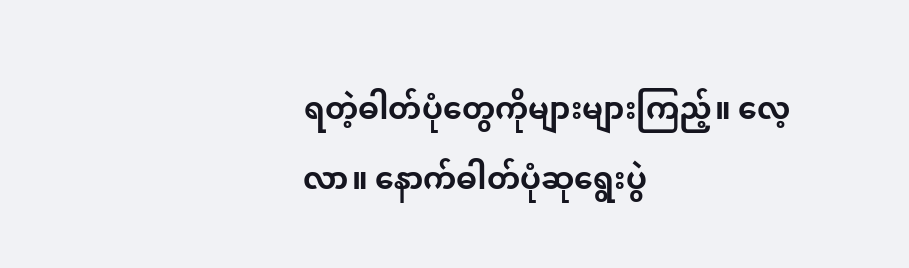ရတဲ့ဓါတ်ပုံတွေကိုများများကြည့်။ လေ့လာ။ နောက်ဓါတ်ပုံဆုရွေးပွဲ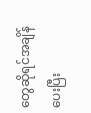တွေဆိုရင်အချိန်ပေးပြီး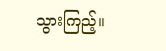သွားကြည့်။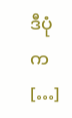ဒီပုံက […]